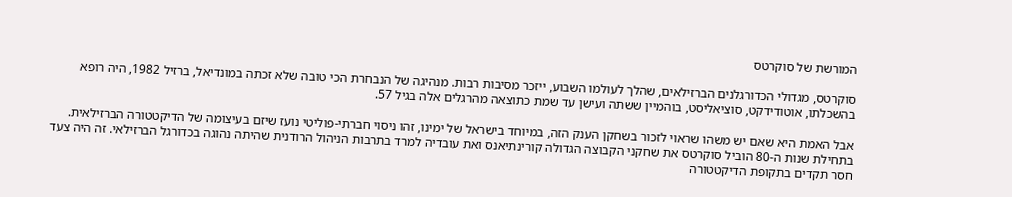המורשת של סוקרטס

סוקרטס, מגדולי הכדורגלנים הברזילאים, שהלך לעולמו השבוע, ייזכר מסיבות רבות. מנהיגה של הנבחרת הכי טובה שלא זכתה במונדיאל, ברזיל 1982, היה רופא בהשכלתו, אוטודידקט, סוציאליסט, בוהמיין ששתה ועישן עד שמת כתוצאה מהרגלים אלה בגיל 57.

אבל האמת היא שאם יש משהו שראוי לזכור בשחקן הענק הזה, במיוחד בישראל של ימינו, זהו ניסוי חברתי-פוליטי נועז שיזם בעיצומה של הדיקטטורה הברזילאית. בתחילת שנות ה-80 הוביל סוקרטס את שחקני הקבוצה הגדולה קורינתיאנס ואת עובדיה למרד בתרבות הניהול הרודנית שהיתה נהוגה בכדורגל הברזילאי. זה היה צעד חסר תקדים בתקופת הדיקטטורה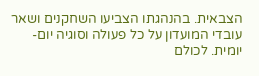הצבאית. בהנהגתו הצביעו השחקנים ושאר עובדי המועדון על כל פעולה וסוגיה יום-יומית. לכולם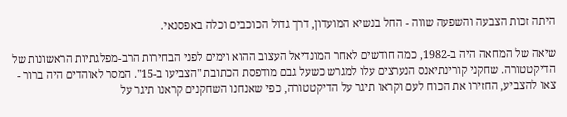היתה זכות הצבעה והשפעה שווה - החל בנשיא המועדון, דרך גדול הכוכבים וכלה באפסנאי.

שיאה של המחאה היה ב-1982, כמה חודשים לאחר המונדיאל העצוב ההוא וימים לפני הבחירות הרב-מפלגתיות הראשונות של הדיקטטורה. שחקני קורינתיאנס הנערצים עלו למגרש כשעל גבם מודפסת הכתובת "הצביעו ב-15". המסר לאוהדים היה ברור - צאו להצביע, החזירו את הכוח לעם וקראו תיגר על הדיקטטורה, כפי שאנחנו השחקנים קראנו תיגר על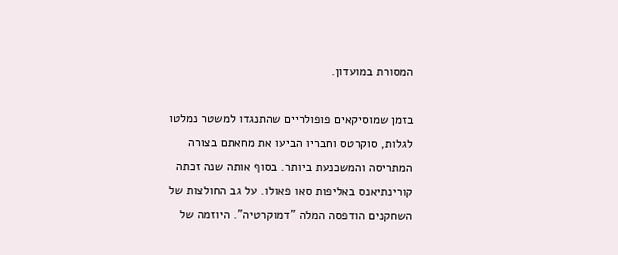המסורת במועדון.

בזמן שמוסיקאים פופולריים שהתנגדו למשטר נמלטו לגלות, סוקרטס וחבריו הביעו את מחאתם בצורה המתריסה והמשכנעת ביותר. בסוף אותה שנה זכתה קורינתיאנס באליפות סאו פאולו. על גב החולצות של השחקנים הודפסה המלה "דמוקרטיה". היוזמה של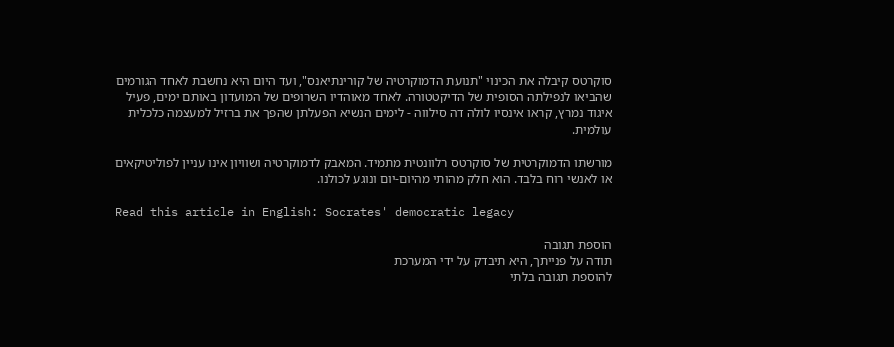סוקרטס קיבלה את הכינוי "תנועת הדמוקרטיה של קורינתיאנס", ועד היום היא נחשבת לאחד הגורמים שהביאו לנפילתה הסופית של הדיקטטורה. לאחד מאוהדיו השרופים של המועדון באותם ימים, פעיל איגוד נמרץ, קראו אינסיו לולה דה סילווה - לימים הנשיא הפעלתן שהפך את ברזיל למעצמה כלכלית עולמית.

מורשתו הדמוקרטית של סוקרטס רלוונטית מתמיד. המאבק לדמוקרטיה ושוויון אינו עניין לפוליטיקאים או לאנשי רוח בלבד. הוא חלק מהותי מהיום-יום ונוגע לכולנו.

Read this article in English: Socrates' democratic legacy

הוספת תגובה
תודה על פנייתך, היא תיבדק על ידי המערכת
להוספת תגובה בלתי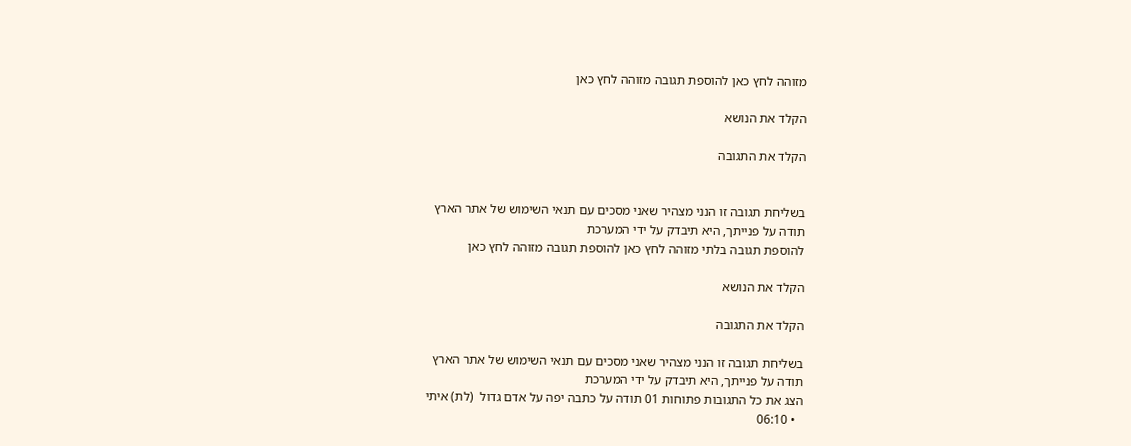מזוהה לחץ כאן להוספת תגובה מזוהה לחץ כאן

הקלד את הנושא

הקלד את התגובה


בשליחת תגובה זו הנני מצהיר שאני מסכים עם תנאי השימוש של אתר הארץ
תודה על פנייתך, היא תיבדק על ידי המערכת
להוספת תגובה בלתי מזוהה לחץ כאן להוספת תגובה מזוהה לחץ כאן

הקלד את הנושא

הקלד את התגובה

בשליחת תגובה זו הנני מצהיר שאני מסכים עם תנאי השימוש של אתר הארץ
תודה על פנייתך, היא תיבדק על ידי המערכת
הצג את כל התגובות פתוחות 01 תודה על כתבה יפה על אדם גדול  (לת) איתי
  • 06:10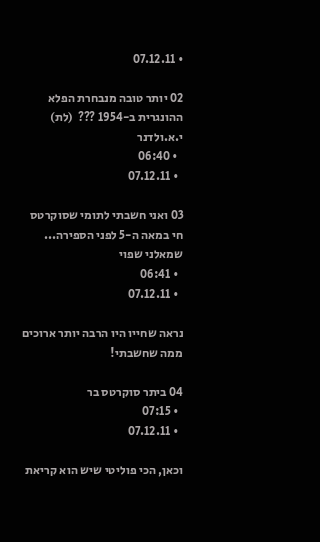• 07.12.11

02 יותר טובה מנבחרת הפלא ההונגרית ב-1954 ???  (לת) י.א.ולדנר
  • 06:40
  • 07.12.11

03 ואני חשבתי לתומי שסוקרטס חי במאה ה-5 לפני הספירה... שמאלני שפוי
  • 06:41
  • 07.12.11

נראה שחייו היו הרבה יותר ארוכים ממה שחשבתי!

04 ביתר סוקרטס בר
  • 07:15
  • 07.12.11

וכאן, הכי פוליטי שיש הוא קריאת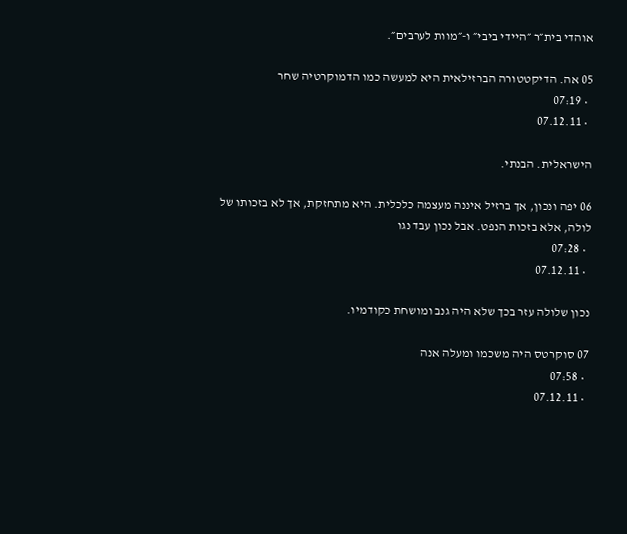אוהדי בית״ר ״היידי ביבי״ ו-״מוות לערבים״.

05 אה. הדיקטטורה הברזילאית היא למעשה כמו הדמוקרטיה שחר
  • 07:19
  • 07.12.11

הישראלית. הבנתי.

06 יפה ונכון, אך ברזיל איננה מעצמה כלכלית. היא מתחזקת, אך לא בזכותו של לולה, אלא בזכות הנפט. אבל נכון עבד נגו
  • 07:28
  • 07.12.11

נכון שלולה עזר בכך שלא היה גנב ומושחת כקודמיו.

07 סוקרטס היה משכמו ומעלה אנה
  • 07:58
  • 07.12.11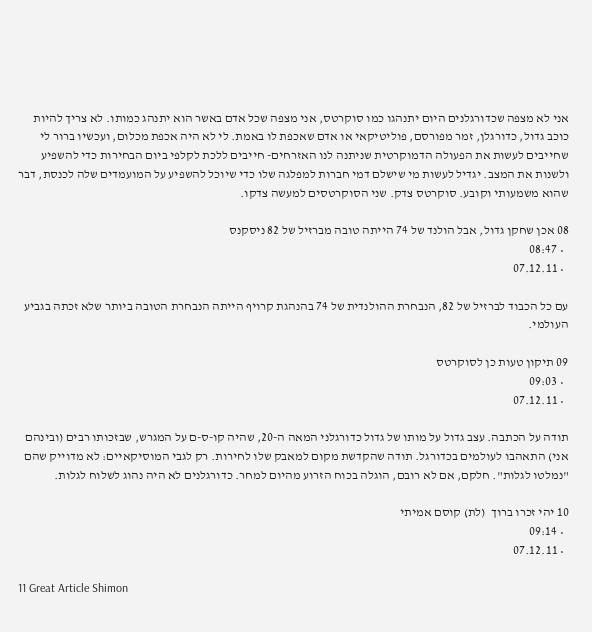אני לא מצפה שכדורגלנים היום יתנהגו כמו סוקרטס, אני מצפה שכל אדם באשר הוא יתנהג כמותו. לא צריך להיות כוכב גדול, כדורגלן, זמר מפורסם, פוליטיקאי או אדם שאכפת לו באמת. לי לא היה אכפת מכלום, ועכשיו ברור לי שחייבים לעשות את הפעולה הדמוקרטית שניתנה לנו האזרחים- חייבים ללכת לקלפי ביום הבחירות כדי להשפיע ולשנות את המצב. יגדיל לעשות מי שישלם דמי חברות למפלגה שלו כדי שיוכל להשפיע על המועמדים שלה לכנסת, דבר שהוא משמעותי וקובע. סוקרטס צדק. שני הסוקרטסים למעשה צדקו.

08 אכן שחקן גדול, אבל הולנד של 74 הייתה טובה מברזיל של 82 ניסקנס
  • 08:47
  • 07.12.11

עם כל הכבוד לברזיל של 82, הנבחרת ההולנדית של 74 בהנהגת קרויף הייתה הנבחרת הטובה ביותר שלא זכתה בגביע העולמי.

09 תיקון טעות כן לסוקרטס
  • 09:03
  • 07.12.11

תודה על הכתבה. עצב גדול על מותו של גדול כדורגלני המאה ה-20, שהיה קו-ס-ם על המגרש, שבזכותו רבים (ובינהם אני) התאהבו לעולמים בכדורגל. תודה שהקדשת מקום למאבק שלו לחירות. רק לגבי המוסיקאיים: לא מדוייק שהם "נמלטו לגלות". חלקם, אם לא רובם, הוגלה בכוח הזרוע מהיום למחר. כדורגלנים לא היה נהוג לשלוח לגלות.

10 יהי זכרו ברוך  (לת) קוסם אמיתי
  • 09:14
  • 07.12.11

11 Great Article Shimon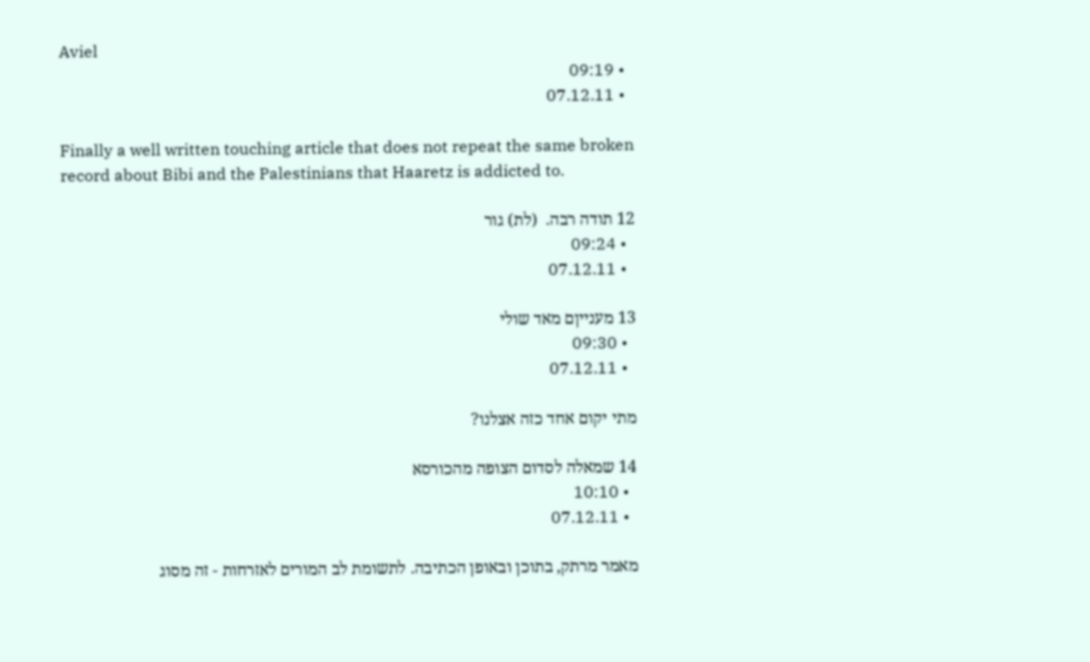Aviel
  • 09:19
  • 07.12.11

Finally a well written touching article that does not repeat the same broken record about Bibi and the Palestinians that Haaretz is addicted to.

12 תודה רבה.  (לת) גור
  • 09:24
  • 07.12.11

13 מענייןם מאד שולי
  • 09:30
  • 07.12.11

מתי יקום אחד כזה אצלנו?

14 שמאלה לסדום הצופה מהכורסא
  • 10:10
  • 07.12.11

מאמר מרתק, בתוכן ובאופן הכתיבה. לתשומת לב המורים לאזרחות - זה מסוג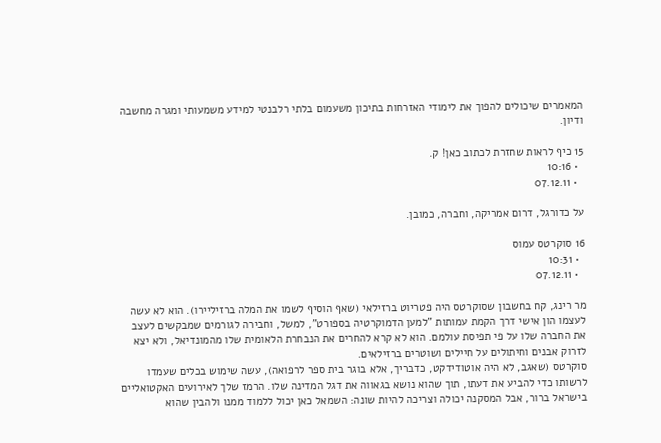המאמרים שיכולים להפוך את לימודי האזרחות בתיכון משעמום בלתי רלבנטי למידע משמעותי ומגרה מחשבה ודיון.

15 כיף לראות שחזרת לכתוב כאן! ק.
  • 10:16
  • 07.12.11

על כדורגל, דרום אמריקה, וחברה, כמובן.

16 סוקרטס עמוס
  • 10:31
  • 07.12.11

מר רינג, קח בחשבון שסוקרטס היה פטריוט ברזילאי (שאף הוסיף לשמו את המלה ברזיליירו). הוא לא עשה לעצמו הון אישי דרך הקמת עמותות "למען הדמוקרטיה בספורט", למשל, וחבירה לגורמים שמבקשים לעצב את החברה שלו על פי תפיסת עולמם. הוא לא קרא להחרים את הנבחרת הלאומית שלו מהמונדיאל, ולא יצא לזרוק אבנים וחיתולים על חיילים ושוטרים ברזילאים.
סוקרטס (שאגב, לא היה אוטודידקט, כדבריך, אלא בוגר בית ספר לרפואה), עשה שימוש בכלים שעמדו לרשותו כדי להביע את דעתו, תוך שהוא נושא בגאווה את דגל המדינה שלו. הרמז שלך לאירועים האקטואליים בישראל ברור, אבל המסקנה יכולה וצריכה להיות שונה: השמאל כאן יכול ללמוד ממנו ולהבין שהוא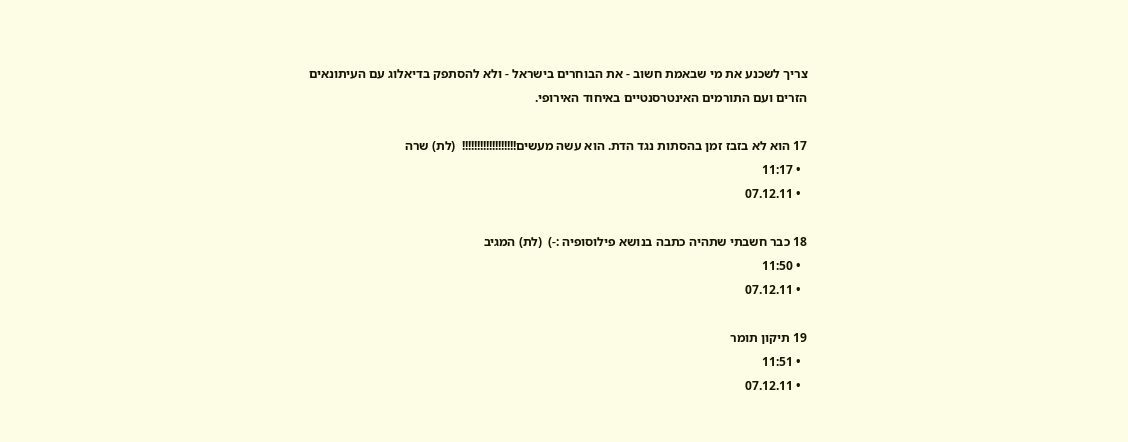צריך לשכנע את מי שבאמת חשוב - את הבוחרים בישראל - ולא להסתפק בדיאלוג עם העיתונאים הזרים ועם התורמים האינטרסנטיים באיחוד האירופי.

17 הוא לא בזבז זמן בהסתות נגד הדת. הוא עשה מעשים!!!!!!!!!!!!!!!!!!  (לת) שרה
  • 11:17
  • 07.12.11

18 כבר חשבתי שתהיה כתבה בנושא פילוסופיה :-)  (לת) המגיב
  • 11:50
  • 07.12.11

19 תיקון תומר
  • 11:51
  • 07.12.11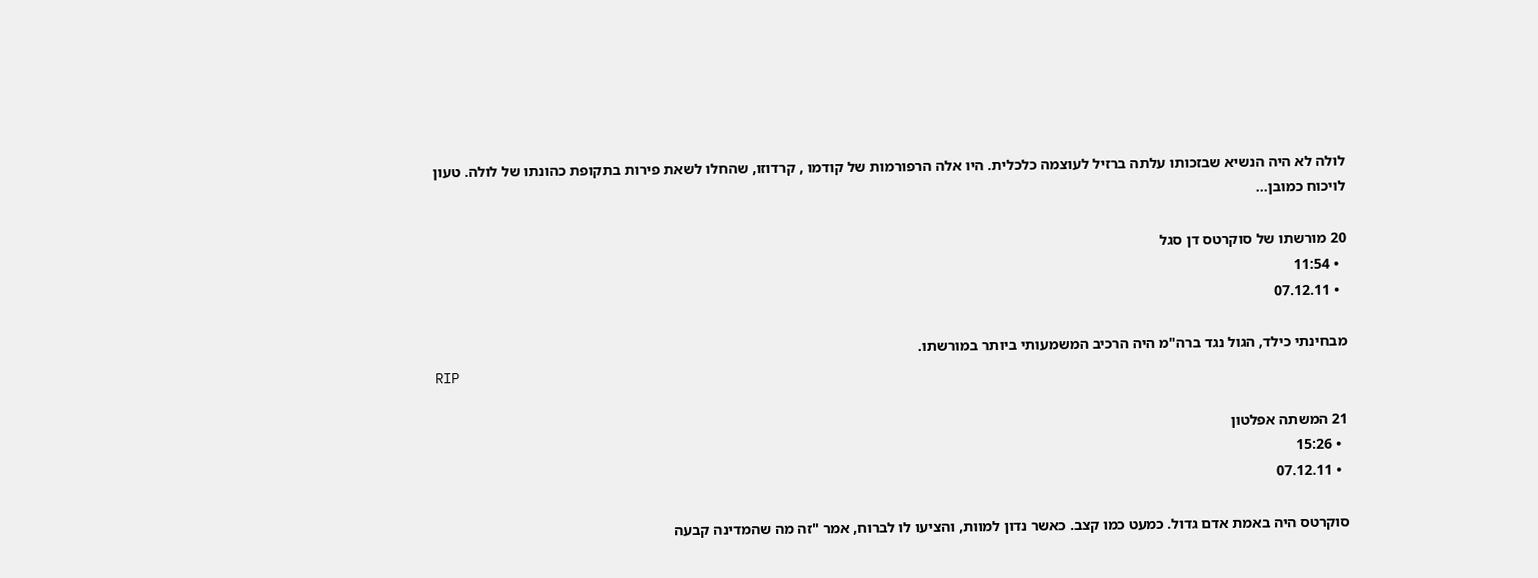לולה לא היה הנשיא שבזכותו עלתה ברזיל לעוצמה כלכלית. היו אלה הרפורמות של קודמו , קרדוזו, שהחלו לשאת פירות בתקופת כהונתו של לולה. טעון לויכוח כמובן...

20 מורשתו של סוקרטס דן סגל
  • 11:54
  • 07.12.11

מבחינתי כילד, הגול נגד ברה"מ היה הרכיב המשמעותי ביותר במורשתו.
RIP

21 המשתה אפלטון
  • 15:26
  • 07.12.11

סוקרטס היה באמת אדם גדול. כמעט כמו קצב. כאשר נדון למוות, והציעו לו לברוח, אמר "זה מה שהמדינה קבעה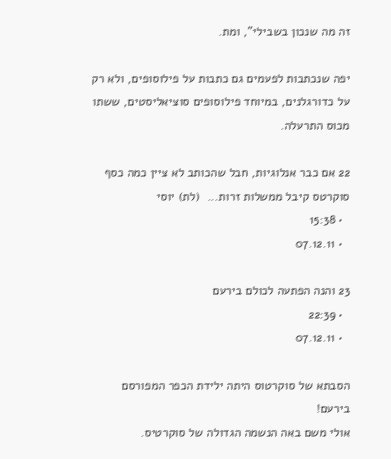זה מה שנכון בשבילי", ומת.

יפה שנכתבות לפעמים גם כתבות על פילוסופים, ולא רק על כדורגלנים, במיוחד פילוסופים סוציאליסטים, ששתו מכוס התרעלה.

22 אם כבר אנלוגיות, חבל שהכותב לא ציין כמה כסף סוקרטס קיבל ממשלות זרות...  (לת) יוסי
  • 15:38
  • 07.12.11

23 והנה הפתעה לכולם בירעם
  • 22:39
  • 07.12.11

הסבתא של סוקרטוס היתה ילידת הכפר המפורסם בירעם!
אולי משם באה הנשמה הגדולה של סוקרטיס.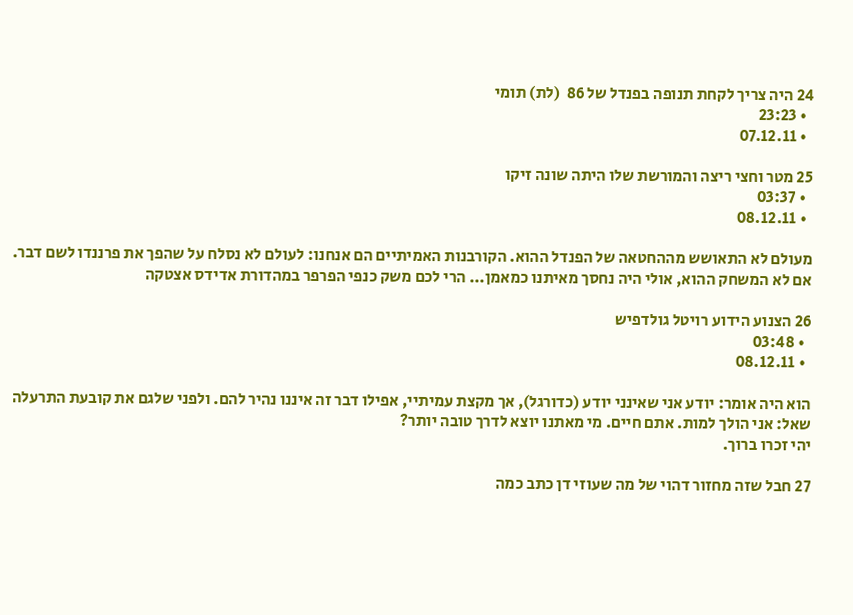24 היה צריך לקחת תנופה בפנדל של 86  (לת) תומי
  • 23:23
  • 07.12.11

25 מטר וחצי ריצה והמורשת שלו היתה שונה זיקו
  • 03:37
  • 08.12.11

מעולם לא התאושש מההחטאה של הפנדל ההוא. הקורבנות האמיתיים הם אנחנו: לעולם לא נסלח על שהפך את פרננדו לשם דבר. אם לא המשחק ההוא, אולי היה נחסך מאיתנו כמאמן... הרי לכם משק כנפי הפרפר במהדורת אדידס אצטקה

26 הצנוע הידוע רויטל גולדפיש
  • 03:48
  • 08.12.11

הוא היה אומר: יודע אני שאינני יודע (כדורגל), אך מקצת עמיתיי, אפילו דבר זה איננו נהיר להם. ולפני שלגם את קובעת התרעלה שאל: אני הולך למות. אתם חיים. מי מאתנו יוצא לדרך טובה יותר?
יהי זכרו ברוך.

27 חבל שזה מחזור דהוי של מה שעוזי דן כתב כמה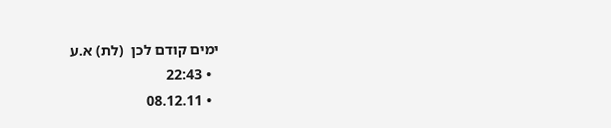ימים קודם לכן  (לת) א.ע
  • 22:43
  • 08.12.11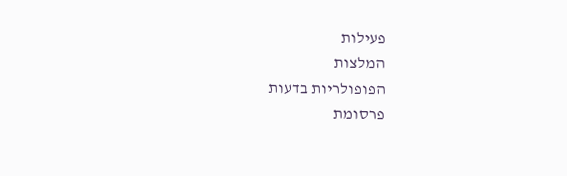פעילות
המלצות
הפופולריות בדעות
פרסומת